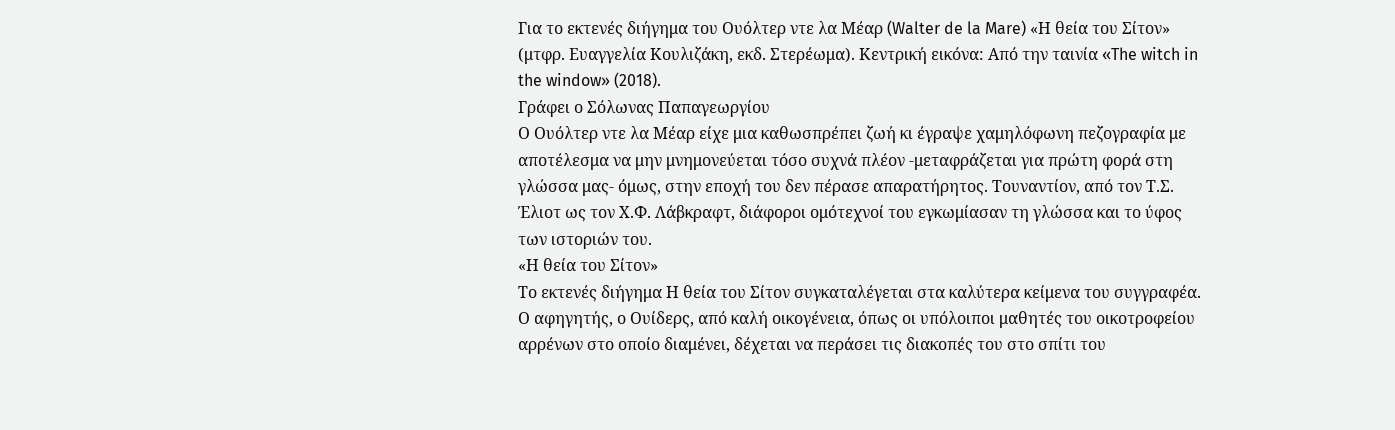Για το εκτενές διήγημα του Ουόλτερ ντε λα Μέαρ (Walter de la Mare) «Η θεία του Σίτον» (μτφρ. Ευαγγελία Κουλιζάκη, εκδ. Στερέωμα). Κεντρική εικόνα: Από την ταινία «The witch in the window» (2018).
Γράφει ο Σόλωνας Παπαγεωργίου
Ο Ουόλτερ ντε λα Μέαρ είχε μια καθωσπρέπει ζωή κι έγραψε χαμηλόφωνη πεζογραφία με αποτέλεσμα να μην μνημονεύεται τόσο συχνά πλέον -μεταφράζεται για πρώτη φορά στη γλώσσα μας- όμως, στην εποχή του δεν πέρασε απαρατήρητος. Τουναντίον, από τον Τ.Σ. Έλιοτ ως τον Χ.Φ. Λάβκραφτ, διάφοροι ομότεχνοί του εγκωμίασαν τη γλώσσα και το ύφος των ιστοριών του.
«Η θεία του Σίτον»
Το εκτενές διήγημα Η θεία του Σίτον συγκαταλέγεται στα καλύτερα κείμενα του συγγραφέα. Ο αφηγητής, ο Ουίδερς, από καλή οικογένεια, όπως οι υπόλοιποι μαθητές του οικοτροφείου αρρένων στο οποίο διαμένει, δέχεται να περάσει τις διακοπές του στο σπίτι του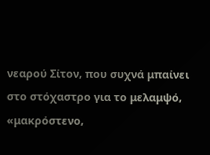νεαρού Σίτον, που συχνά μπαίνει στο στόχαστρο για το μελαμψό, «μακρόστενο,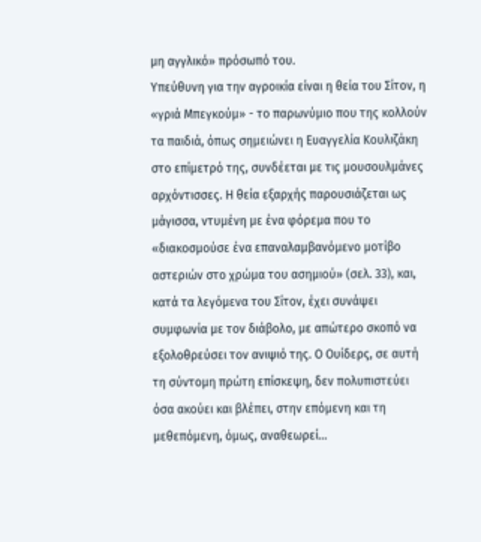μη αγγλικό» πρόσωπό του.
Υπεύθυνη για την αγροικία είναι η θεία του Σίτον, η «γριά Μπεγκούμ» - το παρωνύμιο που της κολλούν τα παιδιά, όπως σημειώνει η Ευαγγελία Κουλιζάκη στο επίμετρό της, συνδέεται με τις μουσουλμάνες αρχόντισσες. Η θεία εξαρχής παρουσιάζεται ως μάγισσα, ντυμένη με ένα φόρεμα που το «διακοσμούσε ένα επαναλαμβανόμενο μοτίβο αστεριών στο χρώμα του ασημιού» (σελ. 33), και, κατά τα λεγόμενα του Σίτον, έχει συνάψει συμφωνία με τον διάβολο, με απώτερο σκοπό να εξολοθρεύσει τον ανιψιό της. Ο Ουίδερς, σε αυτή τη σύντομη πρώτη επίσκεψη, δεν πολυπιστεύει όσα ακούει και βλέπει, στην επόμενη και τη μεθεπόμενη, όμως, αναθεωρεί…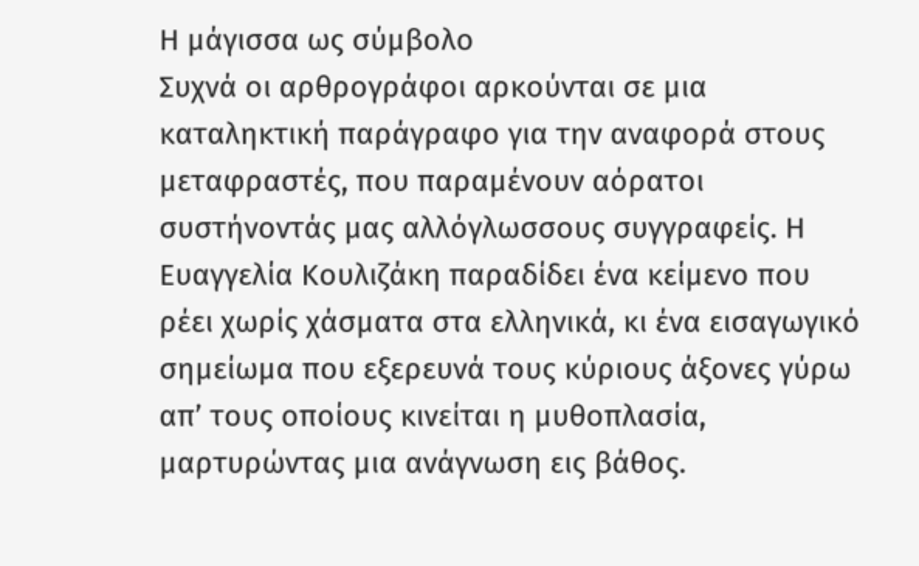Η μάγισσα ως σύμβολο
Συχνά οι αρθρογράφοι αρκούνται σε μια καταληκτική παράγραφο για την αναφορά στους μεταφραστές, που παραμένουν αόρατοι συστήνοντάς μας αλλόγλωσσους συγγραφείς. Η Ευαγγελία Κουλιζάκη παραδίδει ένα κείμενο που ρέει χωρίς χάσματα στα ελληνικά, κι ένα εισαγωγικό σημείωμα που εξερευνά τους κύριους άξονες γύρω απ’ τους οποίους κινείται η μυθοπλασία, μαρτυρώντας μια ανάγνωση εις βάθος.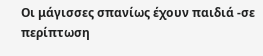Οι μάγισσες σπανίως έχουν παιδιά -σε περίπτωση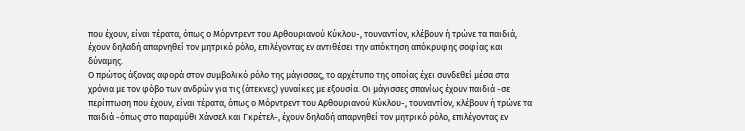που έχουν, είναι τέρατα, όπως ο Μόρντρεντ του Αρθουριανού Κύκλου-, τουναντίον, κλέβουν ή τρώνε τα παιδιά, έχουν δηλαδή απαρνηθεί τον μητρικό ρόλο, επιλέγοντας εν αντιθέσει την απόκτηση απόκρυφης σοφίας και δύναμης.
Ο πρώτος άξονας αφορά στον συμβολικό ρόλο της μάγισσας, το αρχέτυπο της οποίας έχει συνδεθεί μέσα στα χρόνια με τον φόβο των ανδρών για τις (άτεκνες) γυναίκες με εξουσία. Οι μάγισσες σπανίως έχουν παιδιά -σε περίπτωση που έχουν, είναι τέρατα, όπως ο Μόρντρεντ του Αρθουριανού Κύκλου-, τουναντίον, κλέβουν ή τρώνε τα παιδιά -όπως στο παραμύθι Χάνσελ και Γκρέτελ-, έχουν δηλαδή απαρνηθεί τον μητρικό ρόλο, επιλέγοντας εν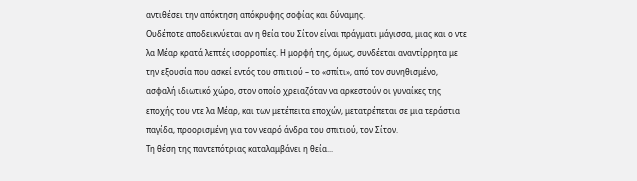αντιθέσει την απόκτηση απόκρυφης σοφίας και δύναμης.
Ουδέποτε αποδεικνύεται αν η θεία του Σίτον είναι πράγματι μάγισσα, μιας και ο ντε λα Μέαρ κρατά λεπτές ισορροπίες. Η μορφή της, όμως, συνδέεται αναντίρρητα με την εξουσία που ασκεί εντός του σπιτιού – το «σπίτι», από τον συνηθισμένο, ασφαλή ιδιωτικό χώρο, στον οποίο χρειαζόταν να αρκεστούν οι γυναίκες της εποχής του ντε λα Μέαρ, και των μετέπειτα εποχών, μετατρέπεται σε μια τεράστια παγίδα, προορισμένη για τον νεαρό άνδρα του σπιτιού, τον Σίτον.
Τη θέση της παντεπότριας καταλαμβάνει η θεία...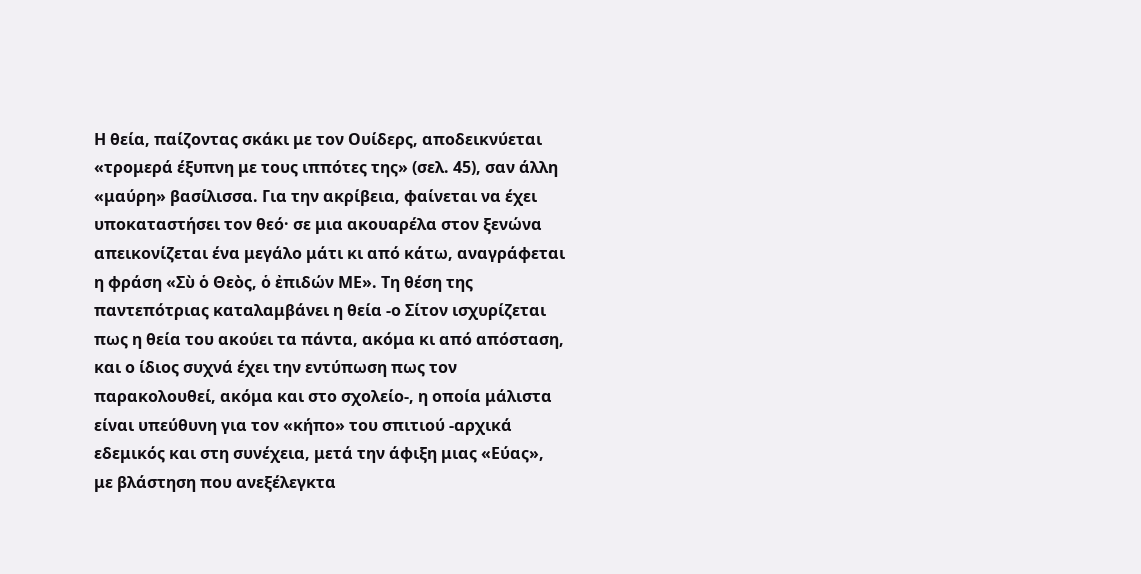Η θεία, παίζοντας σκάκι με τον Ουίδερς, αποδεικνύεται «τρομερά έξυπνη με τους ιππότες της» (σελ. 45), σαν άλλη «μαύρη» βασίλισσα. Για την ακρίβεια, φαίνεται να έχει υποκαταστήσει τον θεό· σε μια ακουαρέλα στον ξενώνα απεικονίζεται ένα μεγάλο μάτι κι από κάτω, αναγράφεται η φράση «Σὺ ὁ Θεὸς, ὁ ἐπιδών ΜΕ». Τη θέση της παντεπότριας καταλαμβάνει η θεία -ο Σίτον ισχυρίζεται πως η θεία του ακούει τα πάντα, ακόμα κι από απόσταση, και ο ίδιος συχνά έχει την εντύπωση πως τον παρακολουθεί, ακόμα και στο σχολείο-, η οποία μάλιστα είναι υπεύθυνη για τον «κήπο» του σπιτιού -αρχικά εδεμικός και στη συνέχεια, μετά την άφιξη μιας «Εύας», με βλάστηση που ανεξέλεγκτα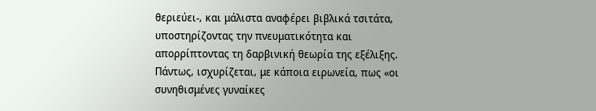θεριεύει-, και μάλιστα αναφέρει βιβλικά τσιτάτα, υποστηρίζοντας την πνευματικότητα και απορρίπτοντας τη δαρβινική θεωρία της εξέλιξης.
Πάντως, ισχυρίζεται, με κάποια ειρωνεία, πως «οι συνηθισμένες γυναίκες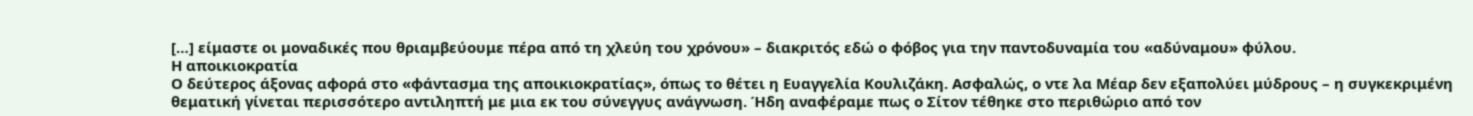[…] είμαστε οι μοναδικές που θριαμβεύουμε πέρα από τη χλεύη του χρόνου» – διακριτός εδώ ο φόβος για την παντοδυναμία του «αδύναμου» φύλου.
Η αποικιοκρατία
Ο δεύτερος άξονας αφορά στο «φάντασμα της αποικιοκρατίας», όπως το θέτει η Ευαγγελία Κουλιζάκη. Ασφαλώς, ο ντε λα Μέαρ δεν εξαπολύει μύδρους – η συγκεκριμένη θεματική γίνεται περισσότερο αντιληπτή με μια εκ του σύνεγγυς ανάγνωση. Ήδη αναφέραμε πως ο Σίτον τέθηκε στο περιθώριο από τον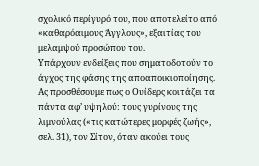σχολικό περίγυρό του, που αποτελείτο από «καθαρόαιμους Άγγλους», εξαιτίας του μελαμψού προσώπου του.
Υπάρχουν ενδείξεις που σηματοδοτούν το άγχος της φάσης της αποαποικιοποίησης.
Ας προσθέσουμε πως ο Ουίδερς κοιτάζει τα πάντα αφ’ υψηλού: τους γυρίνους της λιμνούλας («τις κατώτερες μορφές ζωής», σελ. 31), τον Σίτον, όταν ακούει τους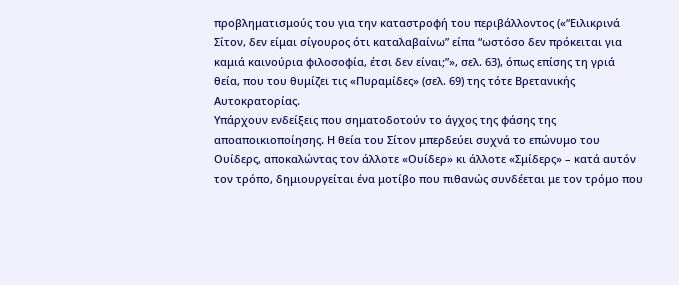προβληματισμούς του για την καταστροφή του περιβάλλοντος («“Ειλικρινά Σίτον, δεν είμαι σίγουρος ότι καταλαβαίνω” είπα “ωστόσο δεν πρόκειται για καμιά καινούρια φιλοσοφία, έτσι δεν είναι;”», σελ. 63), όπως επίσης τη γριά θεία, που του θυμίζει τις «Πυραμίδες» (σελ. 69) της τότε Βρετανικής Αυτοκρατορίας.
Υπάρχουν ενδείξεις που σηματοδοτούν το άγχος της φάσης της αποαποικιοποίησης. Η θεία του Σίτον μπερδεύει συχνά το επώνυμο του Ουίδερς, αποκαλώντας τον άλλοτε «Ουίδερ» κι άλλοτε «Σμίδερς» – κατά αυτόν τον τρόπο, δημιουργείται ένα μοτίβο που πιθανώς συνδέεται με τον τρόμο που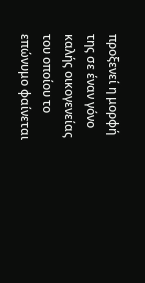προξενεί η μορφή της σε έναν γόνο καλής οικογενείας του οποίου το επώνυμο φαίνεται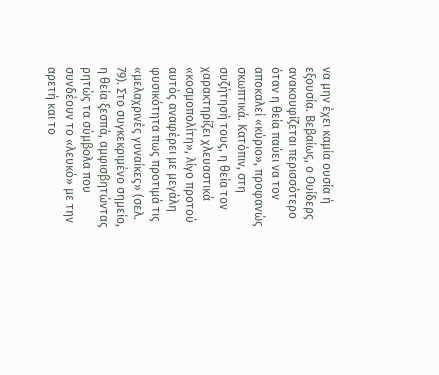να μην έχει καμία ουσία ή εξουσία. Βεβαίως, ο Ουίδερς ανακουφίζεται περισσότερο όταν η θεία παύει να τον αποκαλεί «κύριο», προφανώς σκωπτικά. Κατόπιν, στη συζήτησή τους, η θεία τον χαρακτηρίζει χλευαστικά «κοσμοπολίτη», λίγο προτού αυτός αναφέρει με μεγάλη φυσικότητα πως προτιμά τις «μελαχρινές γυναίκες» (σελ. 79). Στο συγκεκριμένο σημείο, η θεία ξεσπά, αμφισβητώντας ρητώς τα σύμβολα που συνδέουν το «λευκό» με την αρετή και το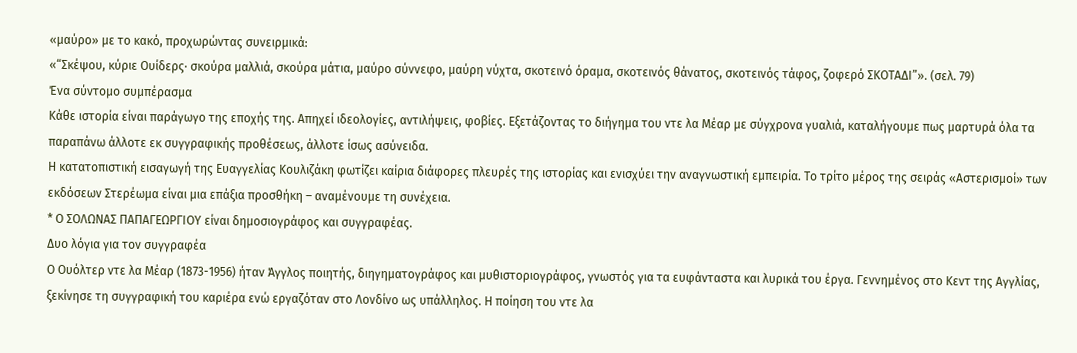«μαύρο» με το κακό, προχωρώντας συνειρμικά:
«“Σκέψου, κύριε Ουίδερς· σκούρα μαλλιά, σκούρα μάτια, μαύρο σύννεφο, μαύρη νύχτα, σκοτεινό όραμα, σκοτεινός θάνατος, σκοτεινός τάφος, ζοφερό ΣΚΟΤΑΔΙ”». (σελ. 79)
Ένα σύντομο συμπέρασμα
Κάθε ιστορία είναι παράγωγο της εποχής της. Απηχεί ιδεολογίες, αντιλήψεις, φοβίες. Εξετάζοντας το διήγημα του ντε λα Μέαρ με σύγχρονα γυαλιά, καταλήγουμε πως μαρτυρά όλα τα παραπάνω άλλοτε εκ συγγραφικής προθέσεως, άλλοτε ίσως ασύνειδα.
Η κατατοπιστική εισαγωγή της Ευαγγελίας Κουλιζάκη φωτίζει καίρια διάφορες πλευρές της ιστορίας και ενισχύει την αναγνωστική εμπειρία. Το τρίτο μέρος της σειράς «Αστερισμοί» των εκδόσεων Στερέωμα είναι μια επάξια προσθήκη – αναμένουμε τη συνέχεια.
* Ο ΣΟΛΩΝΑΣ ΠΑΠΑΓΕΩΡΓΙΟΥ είναι δημοσιογράφος και συγγραφέας.
Δυο λόγια για τον συγγραφέα
Ο Ουόλτερ ντε λα Μέαρ (1873-1956) ήταν Άγγλος ποιητής, διηγηματογράφος και μυθιστοριογράφος, γνωστός για τα ευφάνταστα και λυρικά του έργα. Γεννημένος στο Κεντ της Αγγλίας, ξεκίνησε τη συγγραφική του καριέρα ενώ εργαζόταν στο Λονδίνο ως υπάλληλος. Η ποίηση του ντε λα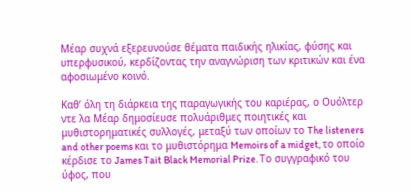Μέαρ συχνά εξερευνούσε θέματα παιδικής ηλικίας, φύσης και υπερφυσικού, κερδίζοντας την αναγνώριση των κριτικών και ένα αφοσιωμένο κοινό.

Καθ’ όλη τη διάρκεια της παραγωγικής του καριέρας, ο Ουόλτερ ντε λα Μέαρ δημοσίευσε πολυάριθμες ποιητικές και μυθιστορηματικές συλλογές, μεταξύ των οποίων το The listeners and other poems και το μυθιστόρημα Memoirs of a midget, το οποίο κέρδισε το James Tait Black Memorial Prize. Το συγγραφικό του ύφος, που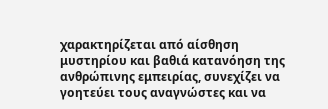χαρακτηρίζεται από αίσθηση μυστηρίου και βαθιά κατανόηση της ανθρώπινης εμπειρίας, συνεχίζει να γοητεύει τους αναγνώστες και να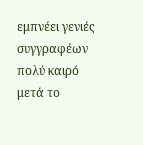εμπνέει γενιές συγγραφέων πολύ καιρό μετά το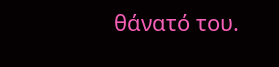θάνατό του.